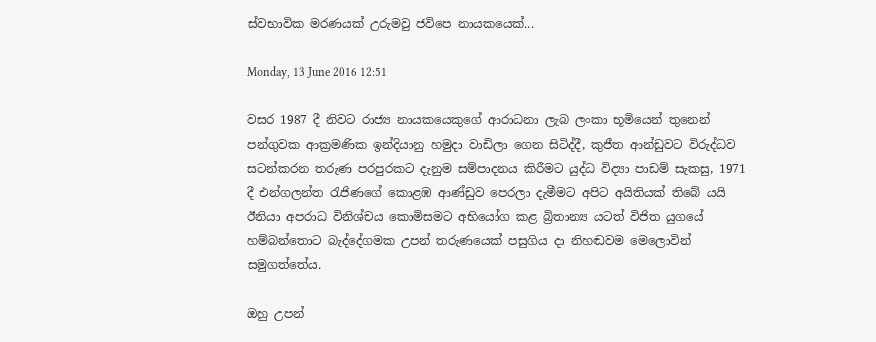ස්වභාවික මරණයක් උරුමවු ජවිපෙ නායකයෙක්...

Monday, 13 June 2016 12:51

වසර 1987 දී නිවට රාජ්‍ය නායකයෙකුගේ ආරාධනා ලැබ ලංකා භූමියෙන් තුනෙන් පන්ගුවක ආක්‍රමණික ඉන්දියානු හමුදා වාඩිලා ගෙන සිටිද්දී, කුජීත ආන්ඩුවට විරුද්ධව සටන්කරන තරුණ පරපුරකට දැනුම සම්පාදනය කිරීමට යුද්ධ විද්‍යා පාඩම් සැකසු, 1971 දී එන්ගලන්ත රැජිණගේ කොළඹ ආණ්ඩුව පෙරලා දැමීමට අපිට අයිතියක් තිබේ යයි ඊනියා අපරාධ විනිශ්චය කොමිසමට අභියෝග කළ බ්‍රිතාන්‍ය යටත් විජිත යුගයේ හම්බන්තොට බැද්දේගමක උපන් තරුණයෙක් පසුගිය දා නිහඬවම මෙලොවින් සමුගත්තේය.

ඔහු උපන්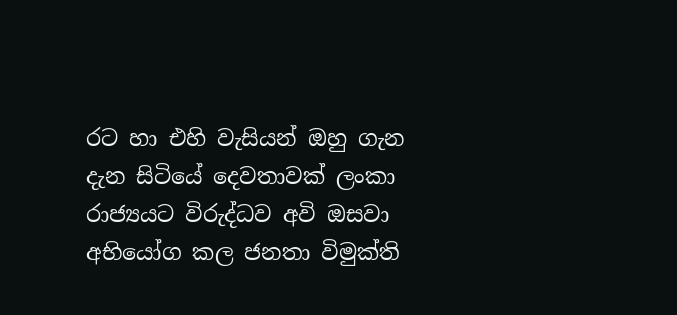රට හා එහි වැසියන් ඔහු ගැන දැන සිටියේ දෙවතාවක් ලංකා රාජ්‍යයට විරුද්ධව අවි ඔසවා අභියෝග කල ජනතා විමුක්ති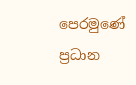පෙරමුණේ ප්‍රධාන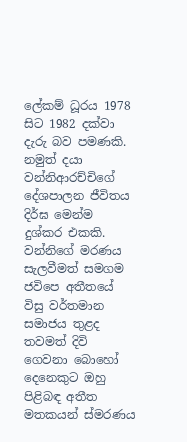ලේකම් ධූරය 1978 සිට 1982 දක්වා දැරු බව පමණකි. නමුත් දයා වන්නිආරච්චිගේ දේශපාලන ජීවිතය දිර්ඝ මෙන්ම දුශ්කර එකකි. වන්නිගේ මරණය සැලවීමත් සමගම ජවිපෙ අතීතයේ විසු වර්තමාන සමාජය තුළද තවමත් දිවි ගෙවනා බොහෝ දෙනෙකුට ඔහු පිළිබඳ අතීත මතකයන් ස්මරණය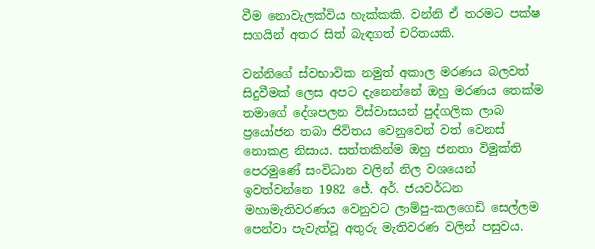වීම නොවැලක්විය හැක්කකි. වන්නි ඒ තරමට පක්ෂ සගයින් අතර සිත් බැඳගත් චරිතයකි.

වන්නිගේ ස්වභාවික නමුත් අකාල මරණය බලවත් සිදුවීමක් ලෙස අපට දැනෙන්නේ ඔහු මරණය තෙක්ම තමාගේ දේශපලන විස්වාසයන් පුද්ගලික ලාබ ප්‍රයෝජන තබා ජිවිතය වෙනුවෙන් වත් වෙනස් නොකළ නිසාය. සත්තකින්ම ඔහු ජනතා විමුක්ති පෙරමුණේ සංවිධාන වලින් නිල වශයෙන් ඉවත්වන්නෙ 1982 ජේ. අර්. ජයවර්ධන මහාමැතිවරණය වෙනුවට ලාම්පු-කලගෙඩි සෙල්ලම පෙන්වා පැවැත්වූ අතුරු මැතිවරණ වලින් පසුවය.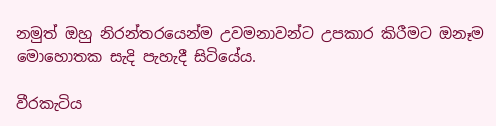නමුත් ඔහු නිරන්තරයෙන්ම උවමනාවන්ට උපකාර කිරීමට ඔනෑම මොහොතක සැදි පැහැදී සිටියේය.

වීරකැටිය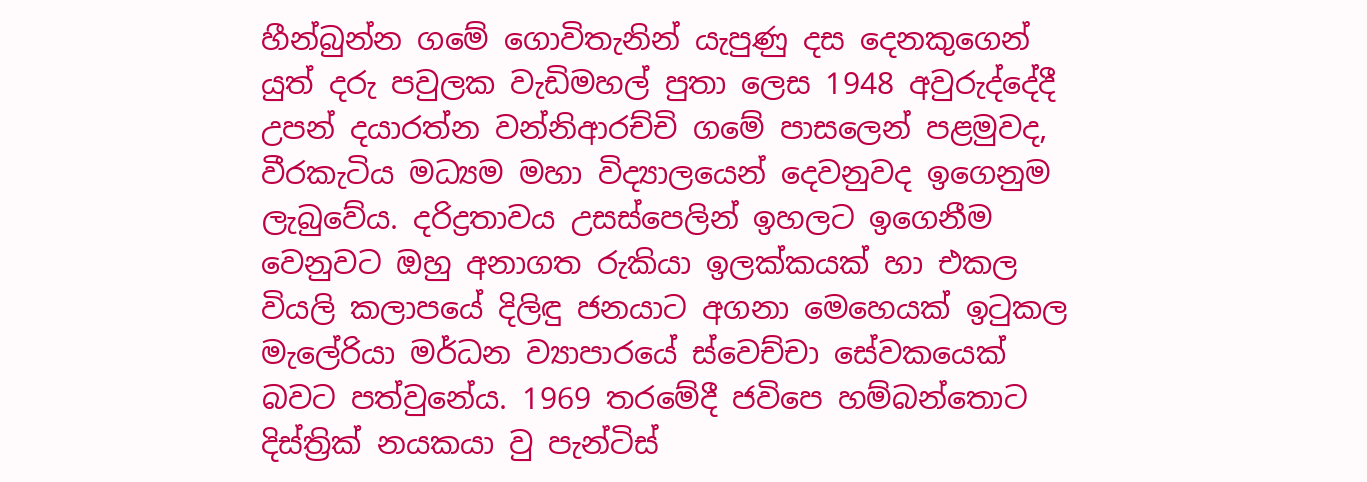හීන්බුන්න ගමේ ගොවිතැනින් යැපුණු දස දෙනකුගෙන් යුත් දරු පවුලක වැඩිමහල් පුතා ලෙස 1948 අවුරුද්දේදී උපන් දයාරත්න වන්නිආරච්චි ගමේ පාසලෙන් පළමුවද, වීරකැටිය මධ්‍යම මහා විද්‍යාලයෙන් දෙවනුවද ඉගෙනුම ලැබුවේය. දරිද්‍රතාවය උසස්පෙලින් ඉහලට ඉගෙනීම වෙනුවට ඔහු අනාගත රුකියා ඉලක්කයක් හා එකල වියලි කලාපයේ දිලිඳු ජනයාට අගනා මෙහෙයක් ඉටුකල මැලේරියා මර්ධන ව්‍යාපාරයේ ස්වෙච්චා සේවකයෙක් බවට පත්වුනේය. 1969 තරමේදී ජවිපෙ හම්බන්තොට දිස්ත්‍රික් නයකයා වු පැන්ටිස්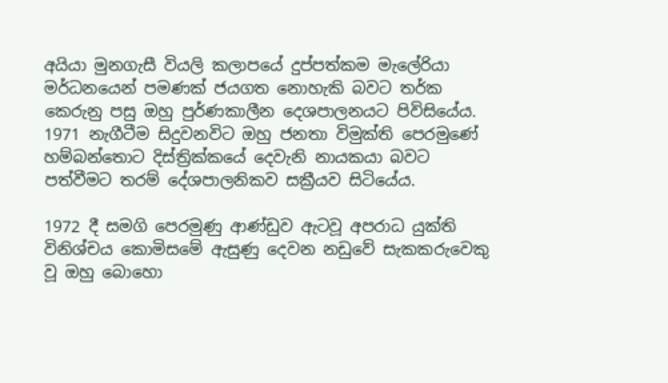අයියා මුනගැසී වියලි කලාපයේ දුප්පත්කම මැලේරියා මර්ධනයෙන් පමණක් ජයගත නොහැකි බවට තර්ක කෙරුනු පසු ඔහු පුර්ණකාලීන දෙශපාලනයට පිවිසියේය. 1971 නැගීටීම සිදුවනවිට ඔහු ජනතා විමුක්ති පෙරමුණේ හම්බන්තොට දිස්ත්‍රික්කයේ දෙවැනි නායකයා බවට පත්වීමට තරම් දේශපාලනිකව සක්‍රීයව සිටියේය.

1972 දී සමගි පෙරමුණු ආණ්ඩුව ඇටවූ අපරාධ යුක්ති විනිශ්චය කොමිසමේ ඇසුණු දෙවන නඩුවේ සැකකරුවෙකු වූ ඔහු බොහො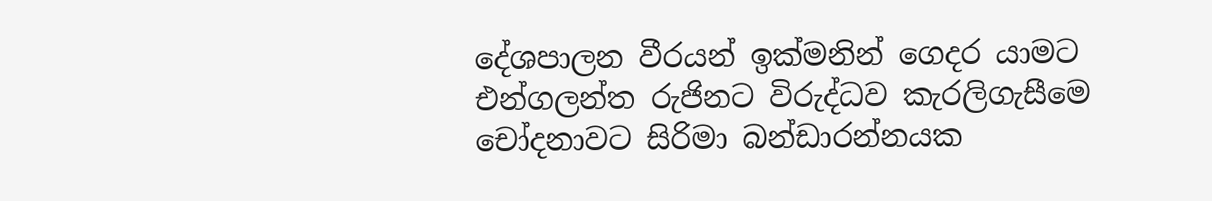දේශපාලන වීරයන් ඉක්මනින් ගෙදර යාමට එන්ගලන්ත රුජිනට විරුද්ධව කැරලිගැසීමෙ චෝදනාවට සිරිමා බන්ඩාරන්නයක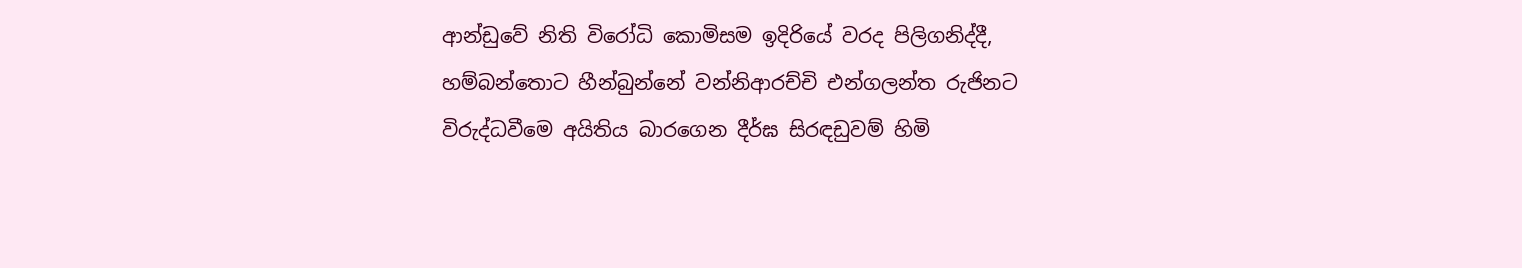ආන්ඩුවේ නිති විරෝධි කොමිසම ඉදිරියේ වරද පිලිගනිද්දී, හම්බන්තොට හීන්බුන්නේ වන්නිආරච්චි එන්ගලන්ත රුජිනට විරුද්ධවීමෙ අයිතිය බාරගෙන දීර්ඝ සිරඳඩුවම් හිමි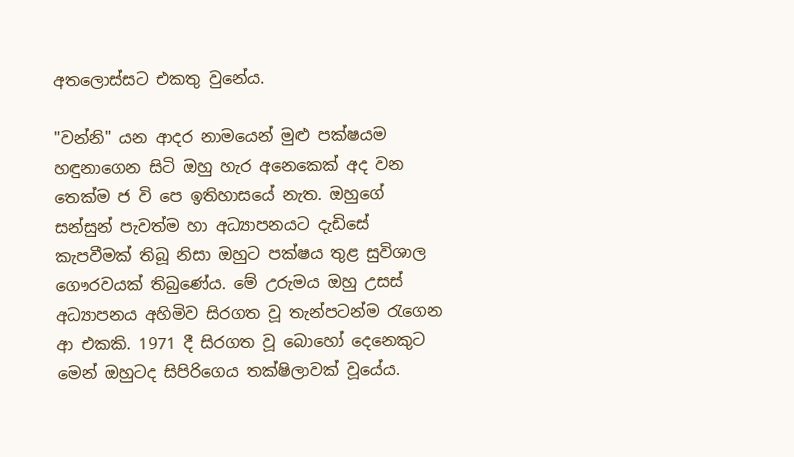අතලොස්සට එකතු වුනේය.

"වන්නි" යන ආදර නාමයෙන් මුළු පක්ෂයම හඳුනාගෙන සිටි ඔහු හැර අනෙකෙක් අද වන තෙක්ම ජ වි පෙ ඉතිහාසයේ නැත. ඔහුගේ සන්සුන් පැවත්ම හා අධ්‍යාපනයට දැඩිසේ කැපවීමක් තිබූ නිසා ඔහුට පක්ෂය තුළ සුවිශාල ගෞරවයක් තිබුණේය. මේ උරුමය ඔහු උසස් අධ්‍යාපනය අහිමිව සිරගත වූ තැන්පටන්ම රැගෙන ආ එකකි. 1971 දී සිරගත වූ බොහෝ දෙනෙකුට මෙන් ඔහුටද සිපිරිගෙය තක්ෂිලාවක් වූයේය.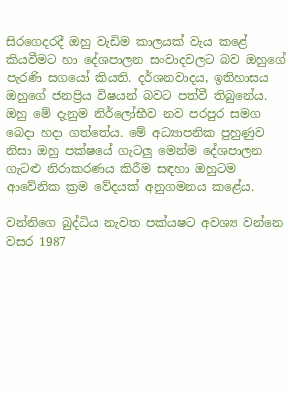සිරගෙදරදී ඔහු වැඩිම කාලයක් වැය කළේ කියවීමට හා දේශපාලන සංවාදවලට බව ඔහුගේ පැරණි සගයෝ කියති. දර්ශනවාදය, ඉතිහාසය ඔහුගේ ජනප්‍රිය විෂයන් බවට පත්වී තිබුනේය. ඔහු මේ දැනුම නිර්ලෝභීව නව පරපුර සමග බෙදා හදා ගත්තේය. මේ අධ්‍යාපනික පුහුණුව නිසා ඔහු පක්ෂයේ ගැටලු මෙන්ම දේශපාලන ගැටළු නිරාකරණය කිරීම සඳහා ඔහුටම ආවේනික ක්‍රම වේදයක් අනුගමනය කළේය.

වන්නිගෙ බුද්ධිය නැවත පක්යෂට අවශ්‍ය වන්නෙ වසර 1987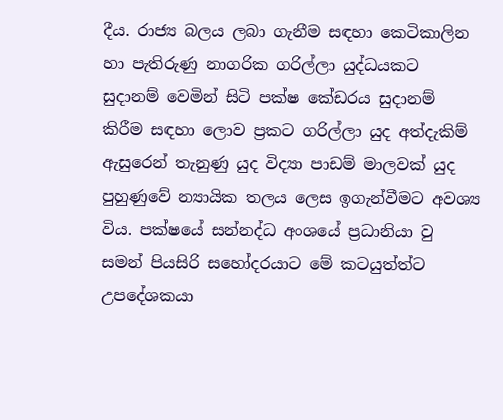දීය. රාජ්‍ය බලය ලබා ගැනීම සඳහා කෙටිකාලින හා පැතිරුණු නාගරික ගරිල්ලා යුද්ධයකට සුදානම් වෙමින් සිටි පක්ෂ කේඩරය සුදානම් කිරීම සඳහා ලොව ප්‍රකට ගරිල්ලා යුද අත්දැකිම් ඇසුරෙන් තැනුණු යුද විද්‍යා පාඩම් මාලවක් යුද පුහුණුවේ න්‍යායික තලය ලෙස ඉගැන්වීමට අවශ්‍ය විය. පක්ෂයේ සන්නද්ධ අංශයේ ප්‍රධානියා වු සමන් පියසිරි සහෝදරයාට මේ කටයුත්ත්ට උපදේශකයා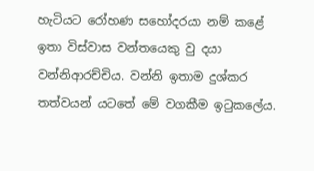හැටියට රෝහණ සහෝදරයා නම් කළේ ඉතා විස්වාස වන්තයෙකු වු දයා වන්නිආරච්චිය. වන්නි ඉතාම දුශ්කර තත්වයන් යටතේ මේ වගකීම ඉටුකලේය.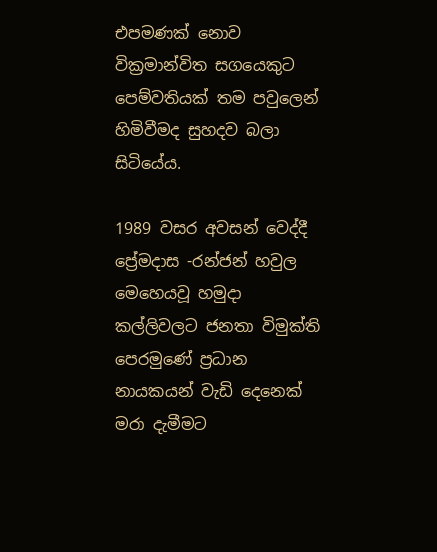එපමණක් නොව වික්‍රමාන්විත සගයෙකුට පෙම්වතියක් තම පවුලෙන් හිමිවීමද සුහදව බලා සිටියේය.

1989 වසර අවසන් වෙද්දී ප්‍රේමදාස -රන්ජන් හවුල මෙහෙයවූ හමුදා කල්ලිවලට ජනතා විමුක්ති පෙරමුණේ ප්‍රධාන නායකයන් වැඩි දෙනෙක් මරා දැමීමට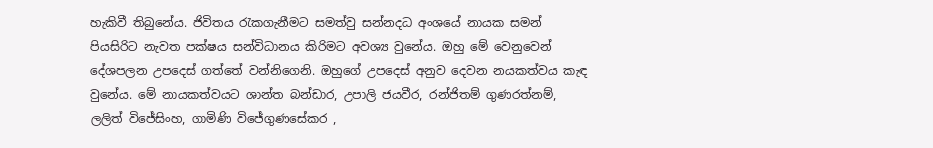හැකිවී තිබුනේය. ජිවිතය රැකගැනීමට සමත්වු සන්නදධ අංශයේ නායක සමන් පියසිරිට නැවත පක්ෂය සන්විධානය කිරිමට අවශ්‍ය වුනේය. ඔහු මේ වෙනුවෙන් දේශපලන උපදෙස් ගත්තේ වන්නිගෙනි. ඔහුගේ උපදෙස් අනුව දෙවන නයකත්වය කැඳ වුනේය. මේ නායකත්වයට ශාන්ත බන්ඩාර, උපාලි ජයවීර, රන්ජිතම් ගුණරත්නම්, ලලිත් විජේසිංහ, ගාමිණි විජේගුණසේකර ,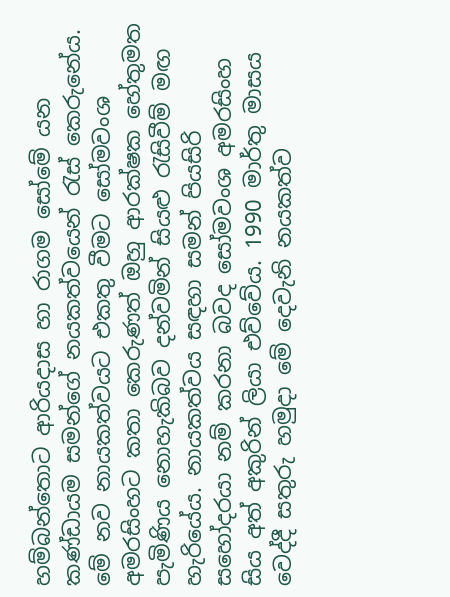හම්බන්තොට ආරියදාස හා රාගම සෝමේ යන කණ්ඩායම සමන්ගේ නයකත්වයෙන් රැස් කෙරුනේය. මේ නව නායකත්වයට එකතු වීමට සෝමවංශ අමරසිංහට කතා කෙරුණත් ඔහු ආරක්ෂක හේතුමත පැමිණිය නොහැකිබව දන්වමින් සියළු රැසිවීම් මඟ හැරියේය. නායකත්වය සඳහා සමන් පියසිරි සහෝදරයා නම් කරනා බවද සෝමවංශ අමරසිංහ සිය අත් අකුරින් ලියා එව්වේය. 1990 මාර්තු මාසය වෙද්දී සතුරු හමුදා මේ දෙවැනි නයකත්ව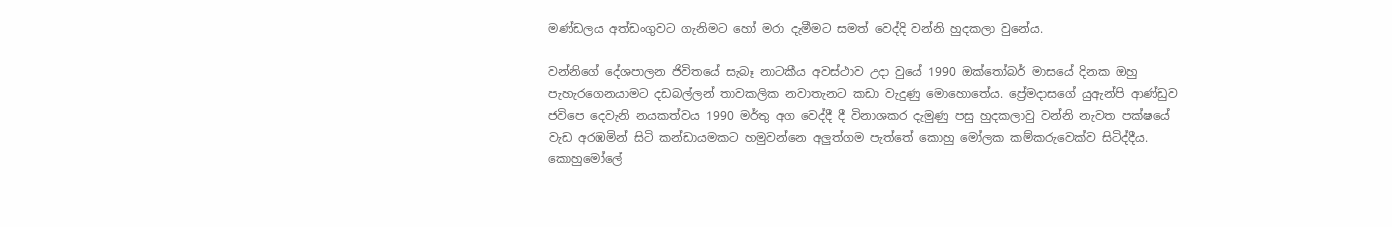මණ්ඩලය අත්ඩංගුවට ගැනිමට හෝ මරා දැමීමට සමත් වෙද්දි වන්නි හුදකලා වුනේය.

වන්නිගේ දේශපාලන ජිවිතයේ සැබෑ නාටකීය අවස්ථාව උදා වුයේ 1990 ඔක්තෝබර් මාසයේ දිනක ඔහු පැහැරගෙනයාමට දඩබල්ලන් තාවකලික නවාතැනට කඩා වැදුණු මොහොතේය. ප්‍රේමදාසගේ යුඇන්පි ආණ්ඩුව ජවිපෙ දෙවැනි නයකත්වය 1990 මර්තු අග වෙද්දී දී විනාශකර දැමුණු පසු හුදකලාවු වන්නි නැවත පක්ෂයේ වැඩ අරඹමින් සිටි කන්ඩායමකට හමුවන්නෙ අලුත්ගම පැත්තේ කොහු මෝලක කම්කරුවෙක්ව සිටිද්දීය. කොහුමෝලේ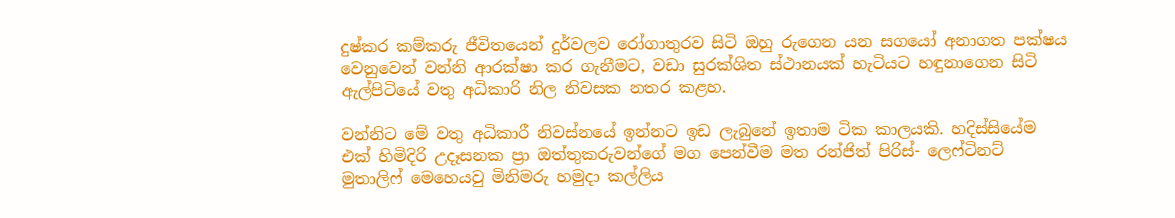දුෂ්කර කම්කරු ජීවිතයෙන් දුර්වලව රෝගාතුරව සිටි ඔහු රුගෙන යන සගයෝ අනාගත පක්ෂය වෙනුවෙන් වන්නි ආරක්ෂා කර ගැනීමට, වඩා සුරක්ශිත ස්ථානයක් හැටියට හඳුනාගෙන සිටි ඇල්පිටියේ වතු අධිකාරි නිල නිවසක නතර කළහ.

වන්නිට මේ වතු අධිකාරී නිවස්නයේ ඉන්නට ඉඩ ලැබුනේ ඉතාම ටික කාලයකි. හදිස්සියේම එක් හිමිදිරි උදෑසනක ප්‍රා ඔත්තුකරුවන්ගේ මග පෙන්වීම මත රන්ජිත් පිරිස්- ලෙෆ්ටිනට් මුතාලිෆ් මෙහෙයවු මිනිමරු හමුදා කල්ලිය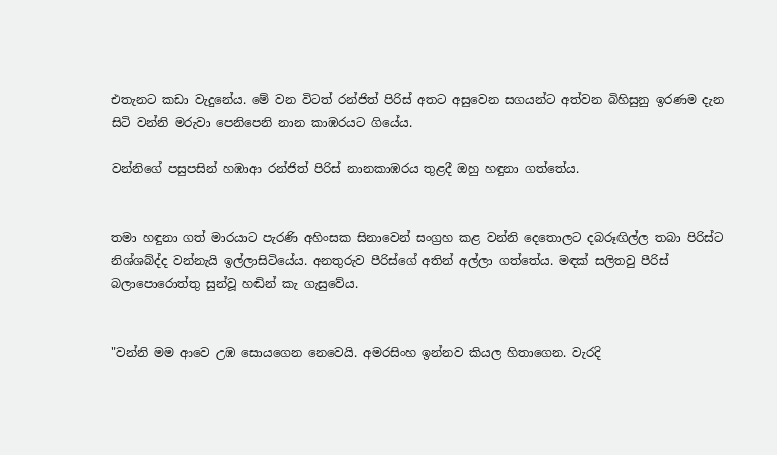එතැනට කඩා වැදුනේය. මේ වන විටත් රන්ජිත් පිරිස් අතට අසුවෙන සගයන්ට අත්වන බිහිසුනු ඉරණම දැන සිටි වන්නි මරුවා පෙනිපෙනි නාන කාඹරයට ගියේය.

වන්නිගේ පසුපසින් හඹාආ රන්ජිත් පිරිස් නානකාඹරය තුළදී ඔහු හඳුනා ගත්තේය.


තමා හඳුනා ගත් මාරයාට පැරණි අහිංසක සිනාවෙන් සංග්‍රහ කළ වන්නි දෙතොලට දබරූඟිල්ල තබා පිරිස්ට නිශ්ශබ්ද්ද වන්නැයි ඉල්ලාසිටියේය. අනතුරුව පීරිස්ගේ අතින් අල්ලා ගත්තේය. මඳක් සලිතවු පීරිස් බලාපොරොත්තු සුන්වූ හඬින් කැ ගැසුවේය.


"වන්නි මම ආවෙ උඹ සොයගෙන නෙවෙයි. අමරසිංහ ඉන්නව කියල හිතාගෙන. වැරදි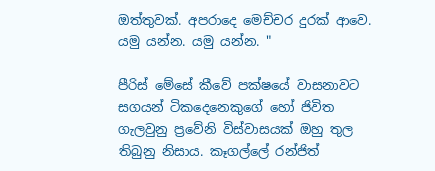ඔත්තුවක්. අපරාදෙ මෙච්චර දුරක් ආවෙ. යමු යන්න. යමු යන්න. "

පීරිස් මේසේ කීවේ පක්ෂයේ වාසනාවට සගයන් ටිකදෙනෙකුගේ හෝ ජිවිත ගැලවුනු ප්‍රවේනි විස්වාසයක් ඔහු තුල තිබුනු නිසාය. කෑගල්ලේ රන්ජිත්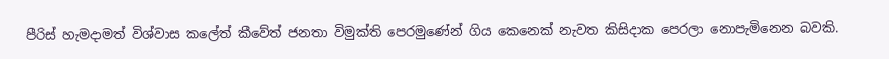පීරිස් හැමදාමත් විශ්වාස කලේත් කීවේත් ජනතා විමුක්ති පෙරමුණේන් ගිය කෙනෙක් නැවත කිසිදාක පෙරලා නොපැමිනෙන බවකි.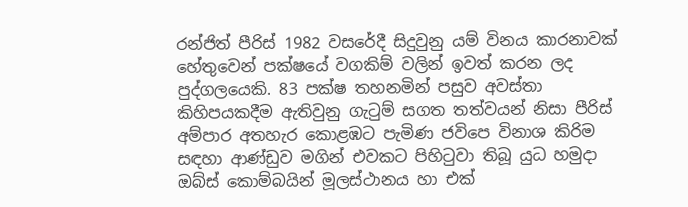රන්ජිත් පීරිස් 1982 වසරේදී සිදුවුනු යම් විනය කාරනාවක් හේතුවෙන් පක්ෂයේ වගකිම් වලින් ඉවත් කරන ලද පුද්ගලයෙකි. 83 පක්ෂ තහනමින් පසුව අවස්තා කිහිපයකදීම ඇතිවුනු ගැටුම් සගත තත්වයන් නිසා පීරිස් අම්පාර අතහැර කොළඹට පැමිණ ජවිපෙ විනාශ කිරිම සඳහා ආණ්ඩුව මගින් එවකට පිහිටුවා තිබූ යුධ හමුදා ඔබ්ස් කොම්බයින් මූලස්ථානය හා එක්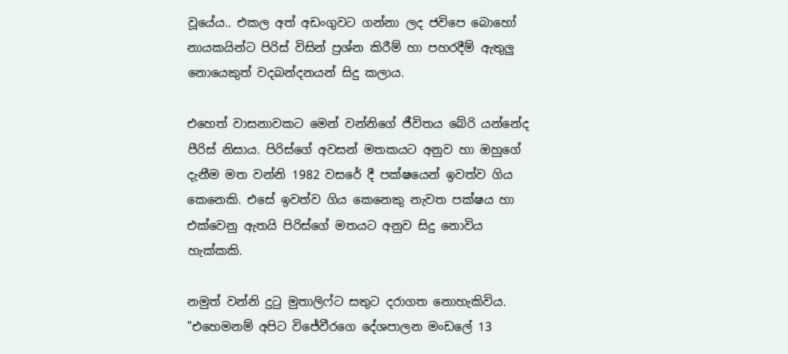වූයේය.. එකල අත් අඩංගුවට ගන්නා ලද ජවිපෙ බොහෝ නායකයින්ට පිරිස් විසින් ප්‍රශ්න කිරීම් හා පහරදීම් ඇතුලු නොයෙකුත් වදබන්දනයන් සිදු කලාය.

එහෙත් වාසනාවකට මෙන් වන්නිගේ ජීවිතය බේරි යන්නේද පීරිස් නිසාය. පිරිස්ගේ අවසන් මතකයට අනුව හා ඔහුගේ දැනීම මත වන්නි 1982 වසරේ දී පක්ෂයෙන් ඉවත්ව ගිය කෙනෙකි. එසේ ඉවත්ව ගිය කෙනෙකු නැවත පක්ෂය හා එක්වෙනු ඇතයි පිරිස්ගේ මතයට අනුව සිදු නොවිය හැක්කකි.

නමුත් වන්නි දුටු මුතාලිෆ්ට සතුට දරාගත නොහැකිවිය. "එහෙමනම් අපිට විජේවීරගෙ දේශපාලන මංඩලේ 13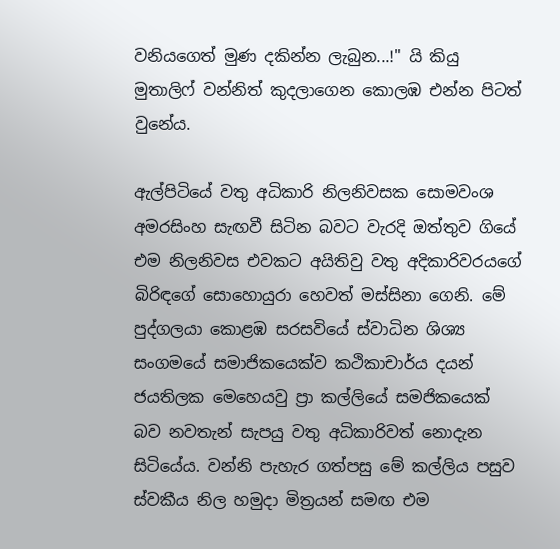වනියගෙත් මුණ දකින්න ලැබුන...!" යි කියු මුතාලිෆ් වන්නිත් කුදලාගෙන කොලඹ එන්න පිටත් වුනේය.

ඇල්පිටියේ වතු අධිකාරි නිලනිවසක සොමවංශ අමරසිංහ සැඟවී සිටින බවට වැරදි ඔත්තුව ගියේ එම නිලනිවස එවකට අයිතිවු වතු අදිකාරිවරයගේ බිරිඳගේ සොහොයුරා හෙවත් මස්සිනා ගෙනි. මේ පුද්ගලයා කොළඹ සරසවියේ ස්වාධින ශිශ්‍ය සංගමයේ සමාජිකයෙක්ව කථිකාචාර්ය දයන් ජයතිලක මෙහෙයවු ප්‍රා කල්ලියේ සමජිකයෙක් බව නවතැන් සැපයු වතු අධිකාරිවත් නොදැන සිටියේය. වන්නි පැහැර ගත්පසු මේ කල්ලිය පසුව ස්වකීය නිල හමුදා මිත්‍රයන් සමඟ එම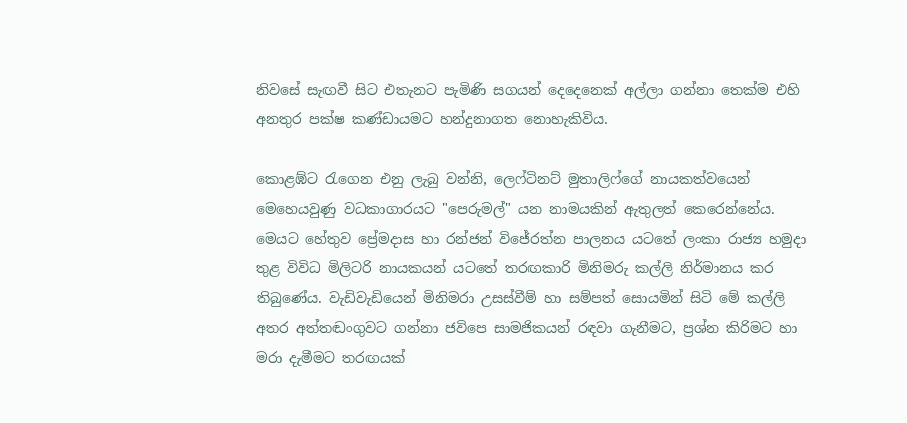නිවසේ සැඟවී සිට එතැනට පැමිණි සගයන් දෙදෙනෙක් අල්ලා ගන්නා තෙක්ම එහි අනතුර පක්ෂ කණ්ඩායමට හන්දුනාගත නොහැකිවිය.

කොළඹ්ට රැගෙන එනු ලැබු වන්නි, ලෙෆ්ටිනට් මුතාලිෆ්ගේ නායකත්වයෙන් මෙහෙයවුණු වධකාගාරයට "පෙරුමල්" යන නාමයකින් ඇතුලත් කෙරෙන්නේය. මෙයට හේතුව ප්‍රේමදාස හා රන්ජන් විජේරත්න පාලනය යටතේ ලංකා රාජ්‍ය හමුදා තුළ විවිධ මිලිටරි නායකයන් යටතේ තරඟකාරි මිනිමරු කල්ලි නිර්මානය කර තිබුණේය. වැඩිවැඩියෙන් මිනිමරා උසස්වීම් හා සම්පත් සොයමින් සිටි මේ කල්ලි අතර අත්තඬංගුවට ගන්නා ජවිපෙ සාමජිකයන් රඳවා ගැනීමට, ප්‍රශ්න කිරිමට හා මරා දැමීමට තරඟයක්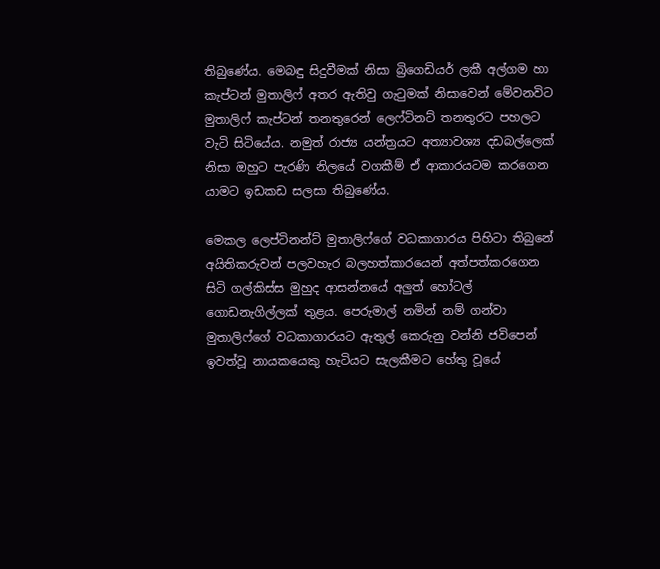තිබුණේය. මෙබඳු සිදුවීමක් නිසා බ්‍රිගෙඩියර් ලකී අල්ගම හා කැප්ටන් මුතාලිෆ් අතර ඇතිවු ගැටුමක් නිසාවෙන් මේවනවිට මුතාලිෆ් කැප්ටන් තනතුරෙන් ලෙෆ්ටිනට් තනතුරට පහලට වැටි සිටියේය. නමුත් රාජ්‍ය යන්ත්‍රයට අත්‍යාවශ්‍ය දඩබල්ලෙක් නිසා ඔහුට පැරණි නිලයේ වගකීම් ඒ ආකාරයටම කරගෙන යාමට ඉඩකඩ සලසා තිබුණේය.

මෙකල ලෙප්ටිනන්ට් මුතාලිෆ්ගේ වධකාගාරය පිහිටා තිබුනේ අයිතිකරුවන් පලවහැර බලහත්කාරයෙන් අත්පත්කරගෙන සිටි ගල්කිස්ස මුහුද ආසන්නයේ අලුත් හෝටල් ගොඩනැගිල්ලක් තුළය. පෙරුමාල් නමින් නම් ගන්වා මුතාලිෆ්ගේ වධකාගාරයට ඇතුල් කෙරුනු වන්නි ජවිපෙන් ඉවත්වූ නායකයෙකු හැටියට සැලකීමට හේතු වූයේ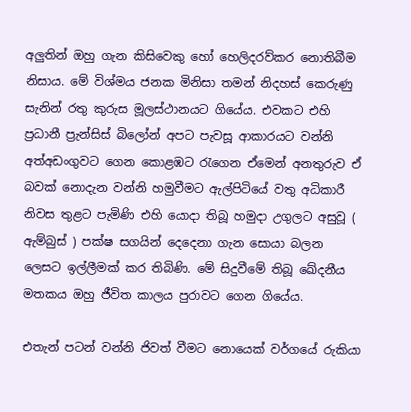අලුතින් ඔහු ගැන කිසිවෙකු හෝ හෙලිදරව්කර නොතිබීම නිසාය. මේ විශ්මය ජනක මිනිසා තමන් නිදහස් කෙරුණු සැනින් රතු කුරුස මූලස්ථානයට ගියේය. එවකට එහි ප්‍රධානී ප්‍රැන්සිස් බිලෝන් අපට පැවසූ ආකාරයට වන්නි අත්අඩංගුවට ගෙන කොළඹට රැගෙන ඒමෙන් අනතුරුව ඒ බවක් නොදැන වන්නි හමුවීමට ඇල්පිටියේ වතු අධිකාරී නිවස තුළට පැමිණි එහි යොදා තිබූ හමුදා උගුලට අසුවූ ( ඇම්බුස් ) පක්ෂ සගයින් දෙදෙනා ගැන සොයා බලන ලෙසට ඉල්ලීමක් කර තිබිණි. මේ සිදුවීමේ තිබූ ඛේදනීය මතකය ඔහු ජීවිත කාලය පුරාවට ගෙන ගියේය.

එතැන් පටන් වන්නි ජිවත් වීමට නොයෙක් වර්ගයේ රුකියා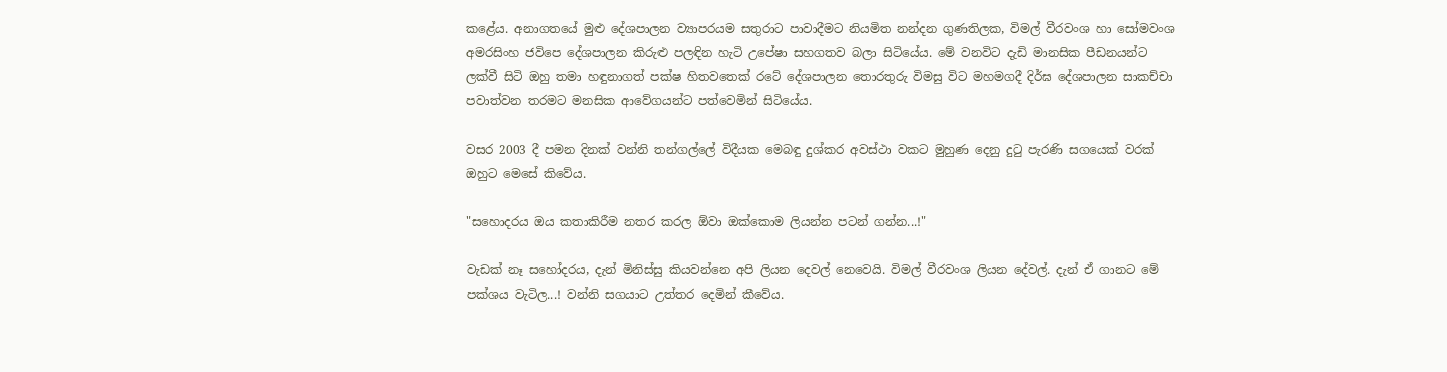කළේය. අනාගතයේ මුළු දේශපාලන ව්‍යාපරයම සතුරාට පාවාදීමට නියමිත නන්දන ගුණතිලක, විමල් වීරවංශ හා සෝමවංශ අමරසිංහ ජවිපෙ දේශපාලන කිරුළු පලඳින හැටි උපේෂා සහගතව බලා සිටියේය. මේ වනවිට දැඩි මානසික පීඩනයන්ට ලක්වී සිටි ඔහු තමා හඳුනාගත් පක්ෂ හිතවතෙක් රටේ දේශපාලන තොරතුරු විමසු විට මහමගදී දිර්ඝ දේශපාලන සාකච්චා පවාත්වන තරමට මනසික ආවේගයන්ට පත්වෙමින් සිටියේය.

වසර 2003 දී පමන දිනක් වන්නි තන්ගල්ලේ විදීයක මෙබඳු දුශ්කර අවස්ථා වකට මුහුණ දෙනු දුටු පැරණි සගයෙක් වරක් ඔහුට මෙසේ කිවේය.

"සහොදරය ඔය කතාකිරීම නතර කරල ඕවා ඔක්කොම ලියන්න පටන් ගන්න...!"

වැඩක් නෑ සහෝදරය, දැන් මිනිස්සු කියවන්නෙ අපි ලියන දෙවල් නෙවෙයි. විමල් වීරවංශ ලියන දේවල්. දැන් ඒ ගානට මේ පක්ශය වැටිල...! වන්නි සගයාට උත්තර දෙමින් කීවේය.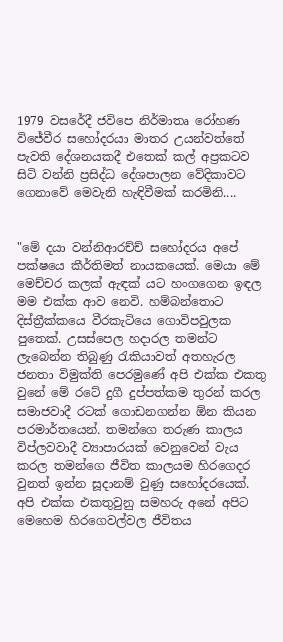1979 වසරේදී ජවිපෙ නිර්මාතෘ රෝහණ විජේවීර සහෝදරයා මාතර උයන්වත්තේ පැවති දේශනයකදී එතෙක් කල් අප්‍රකටව සිටි වන්නි ප්‍රසිද්ධ දේශපාලන වේදිකාවට ගෙනාවේ මෙවැනි හැඳිවීමක් කරමිනි....


"මේ දයා වන්නිආරච්ච් සහෝදරය අපේ පක්ෂයෙ කීර්තිමත් නායකයෙක්. මෙයා මේ මෙච්චර කලක් ඇඳක් යට හංගගෙන ඉඳල මම එක්ක ආව නෙවි. හම්බන්තොට දිස්ත්‍රීක්කයෙ වීරකැටියෙ ගොවිපවුලක පුතෙක්. උසස්පෙල හදාරල තමන්ට ලැබෙන්න තිබුණු රැකියාවත් අතහැරල ජනතා විමුක්ති පෙරමුණේ අපි එක්ක එකතු වුනේ මේ රටේ දුගී දුප්පත්කම තුරන් කරල සමාජවාදී රටක් ගොඩනගන්න ඕන කියන පරමාර්තයෙන්. තමන්ගෙ තරුණ කාලය විප්ලවවාදී ව්‍යාපාරයක් වෙනුවෙන් වැය කරල තමන්ගෙ ජීවිත කාලයම හිරගෙදර වුනත් ඉන්න සූදානම් වුණු සහෝදරයෙක්. අපි එක්ක එකතුවුනු සමහරු අනේ අපිට මෙහෙම හිරගෙවල්වල ජීවිතය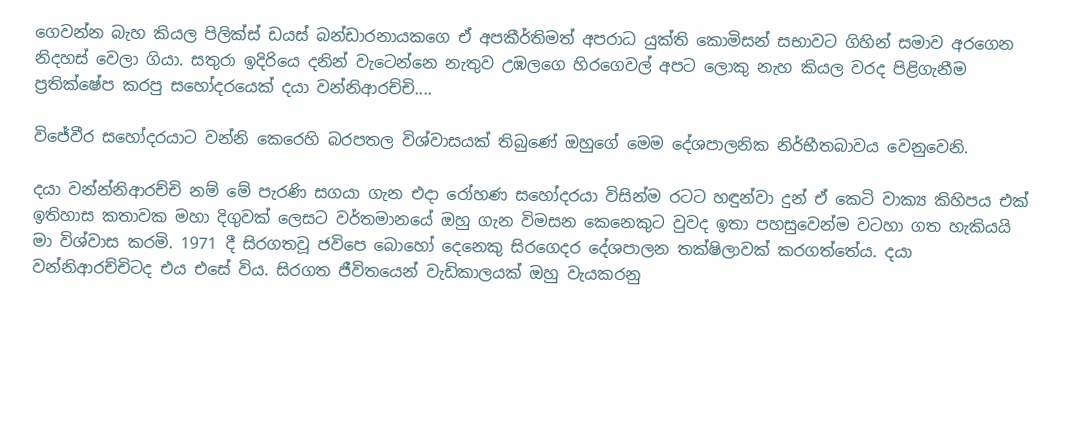ගෙවන්න බැහ කියල පිලික්ස් ඩයස් බන්ඩාරනායකගෙ ඒ අපකීර්තිමත් අපරාධ යුක්ති කොමිසන් සභාවට ගිහින් සමාව අරගෙන නිදහස් වෙලා ගියා. සතුරා ඉදිරියෙ දනින් වැටෙන්නෙ නැතුව උඹලගෙ හිරගෙවල් අපට ලොකු නැහ කියල වරද පිළිගැනීම ප්‍රතික්ෂේප කරපු සහෝදරයෙක් දයා වන්නිආරච්චි....

විජේවීර සහෝදරයාට වන්නි කෙරෙහි බරපතල විශ්වාසයක් තිබුණේ ඔහුගේ මෙම දේශපාලනික නිර්භීතබාවය වෙනුවෙනි.

දයා වන්න්නිආරච්චි නම් මේ පැරණි සගයා ගැන එදා රෝහණ සහෝදරයා විසින්ම රටට හඳුන්වා දුන් ඒ කෙටි වාක්‍ය කිහිපය එක් ඉතිහාස කතාවක මහා දිගුවක් ලෙසට වර්තමානයේ ඔහු ගැන විමසන කෙනෙකුට වුවද ඉතා පහසුවෙන්ම වටහා ගත හැකියයි මා විශ්වාස කරමි. 1971 දී සිරගතවූ ජවිපෙ බොහෝ දෙනෙකු සිරගෙදර දේශපාලන තක්ෂිලාවක් කරගත්තේය. දයා වන්නිආරච්චිටද එය එසේ විය. සිරගත ජීවිතයෙන් වැඩිකාලයක් ඔහු වැයකරනු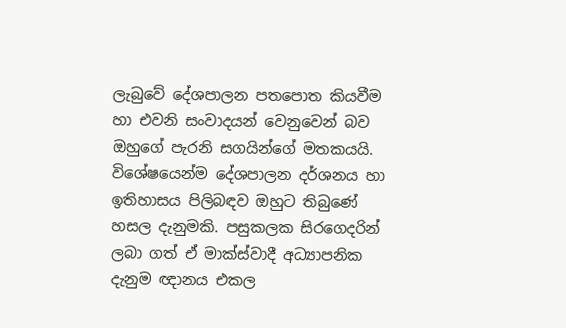ලැබුවේ දේශපාලන පතපොත කියවීම හා එවනි සංවාදයන් වෙනුවෙන් බව ඔහුගේ පැරනි සගයින්ගේ මතකයයි. විශේෂයෙන්ම දේශපාලන දර්ශනය හා ඉතිහාසය පිලිබඳව ඔහුට තිබුණේ හසල දැනුමකි. පසුකලක සිරගෙදරින් ලබා ගත් ඒ මාක්ස්වාදී අධ්‍යාපනික දැනුම ඥානය එකල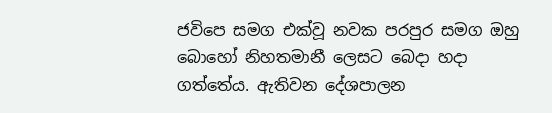ජවිපෙ සමග එක්වූ නවක පරපුර සමග ඔහු බොහෝ නිහතමානී ලෙසට බෙදා හදා ගත්තේය. ඇතිවන දේශපාලන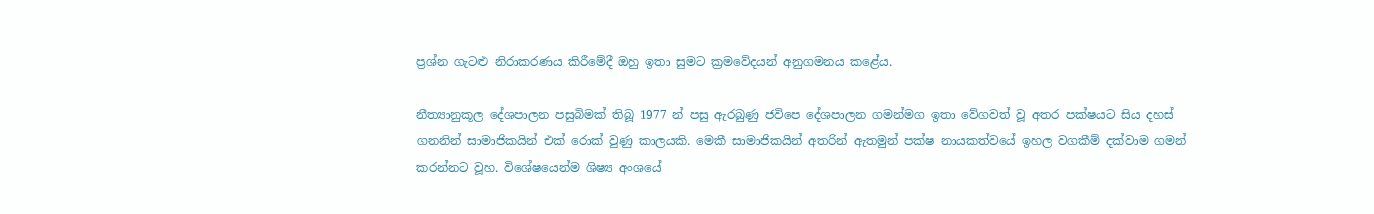ප්‍රශ්න ගැටළු නිරාකරණය කිරීමේදී ඔහු ඉතා සුමට ක්‍රමවේදයන් අනුගමනය කළේය.

නීත්‍යානුකූල දේශපාලන පසුබිමක් තිබූ 1977 න් පසු ඇරබුණු ජවිපෙ දේශපාලන ගමන්මග ඉතා වේගවත් වූ අතර පක්ෂයට සිය දහස් ගනනින් සාමාජිකයින් එක් රොක් වුණු කාලයකි. මෙකී සාමාජිකයින් අතරින් ඇතමුන් පක්ෂ නායකත්වයේ ඉහල වගකීම් දක්වාම ගමන් කරන්නට වූහ. විශේෂයෙන්ම ශිෂ්‍ය අංශයේ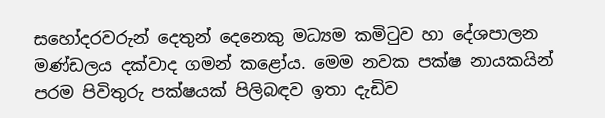සහෝදරවරුන් දෙතුන් දෙනෙකු මධ්‍යම කමිටුව හා දේශපාලන මණ්ඩලය දක්වාද ගමන් කළෝය. මෙම නවක පක්ෂ නායකයින් පරම පිවිතුරු පක්ෂයක් පිලිබඳව ඉතා දැඩිව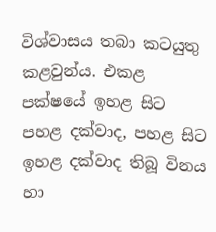විශ්වාසය තබා කටයුතු කළවුන්ය. එකළ පක්ෂයේ ඉහළ සිට පහළ දක්වාද, පහළ සිට ඉහළ දක්වාද තිබූ විනය හා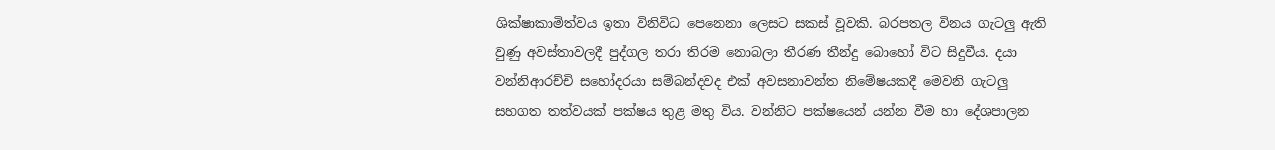ශික්ෂාකාමිත්වය ඉතා විනිවිධ පෙනෙනා ලෙසට සකස් වූවකි. බරපතල විනය ගැටලු ඇති වුණු අවස්තාවලදී පුද්ගල තරා තිරම නොබලා තීරණ තීන්දු බොහෝ විට සිදුවීය. දයා වන්නිආරච්චි සහෝදරයා සම්බන්දවද එක් අවසනාවන්ත නිමේෂයකදී මෙවනි ගැටලු සහගත තත්වයක් පක්ෂය තුළ මතු විය. වන්නිට පක්ෂයෙන් යන්න වීම හා දේශපාලන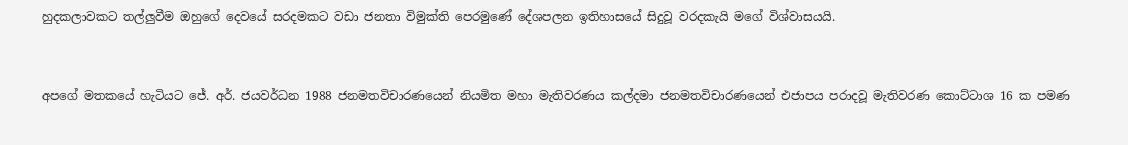හුදකලාවකට තල්ලුවීම ඔහුගේ දෙවයේ සරදමකට වඩා ජනතා විමුක්ති පෙරමුණේ දේශපලන ඉතිහාසයේ සිදුවූ වරදකැයි මගේ විශ්වාසයයි.


අපගේ මතකයේ හැටියට ජේ. අර්. ජයවර්ධන 1988 ජනමතවිචාරණයෙන් නියමිත මහා මැතිවරණය කල්දමා ජනමතවිචාරණයෙන් එජාපය පරාදවූ මැතිවරණ කොට්ටාශ 16 ක පමණ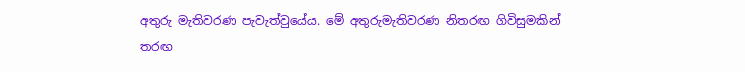අතුරු මැතිවරණ පැවැත්වුයේය. මේ අතුරුමැතිවරණ නිතරඟ ගිවිසුමකින් තරඟ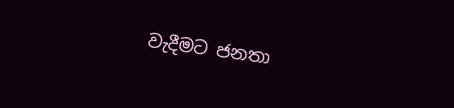වැදීමට ජනතා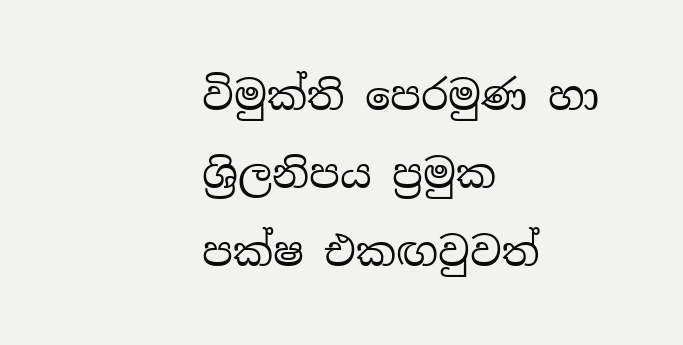විමුක්ති පෙරමුණ හා ශ්‍රිලනිපය ප්‍රමුක පක්ෂ එකඟවුවත්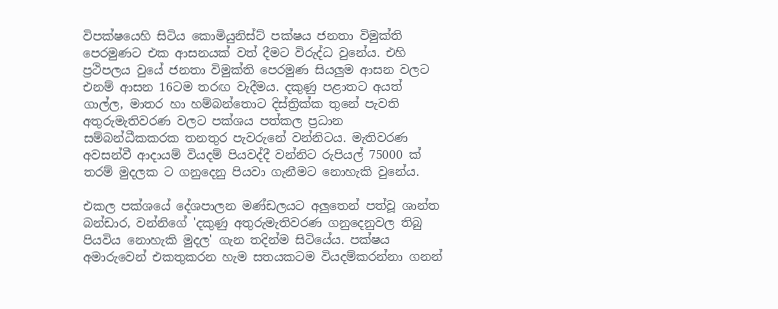විපක්ෂයෙහි සිටිය කොමියුනිස්ට් පක්ෂය ජනතා විමුක්ති පෙරමුණට එක ආසනයක් වත් දීමට විරුද්ධ වුනේය. එහි ප්‍රථිපලය වුයේ ජනතා විමුක්ති පෙරමුණ සියලුම ආසන වලට එනම් ආසන 16ටම තරඟ වැදීමය. දකුණු පළාතට අයත් ගාල්ල, මාතර හා හම්බන්තොට දිස්ත්‍රික්ක තුනේ පැවති අතුරුමැතිවරණ වලට පක්ශය පත්කල ප්‍රධාන සම්බන්ධීකකරක තනතුර පැවරුනේ වන්නිටය. මැතිවරණ අවසන්වී ආදායම් වියදම් පියවද්දී වන්නිට රුපියල් 75000 ක් තරම් මුදලක ට ගනුදෙනු පියවා ගැනීමට නොහැකි වුනේය.

එකල පක්ශයේ දේශපාලන මණ්ඩලයට අලුතෙන් පත්වූ ශාන්ත බන්ඩාර, වන්නිගේ 'දකුණු අතුරුමැතිවරණ ගනුදෙනුවල තිබු පියවිය නොහැකි මුදල' ගැන තදින්ම සිටියේය. පක්ෂය අමාරුවෙන් එකතුකරන හැම සතයකටම වියදම්කරන්නා ගනන්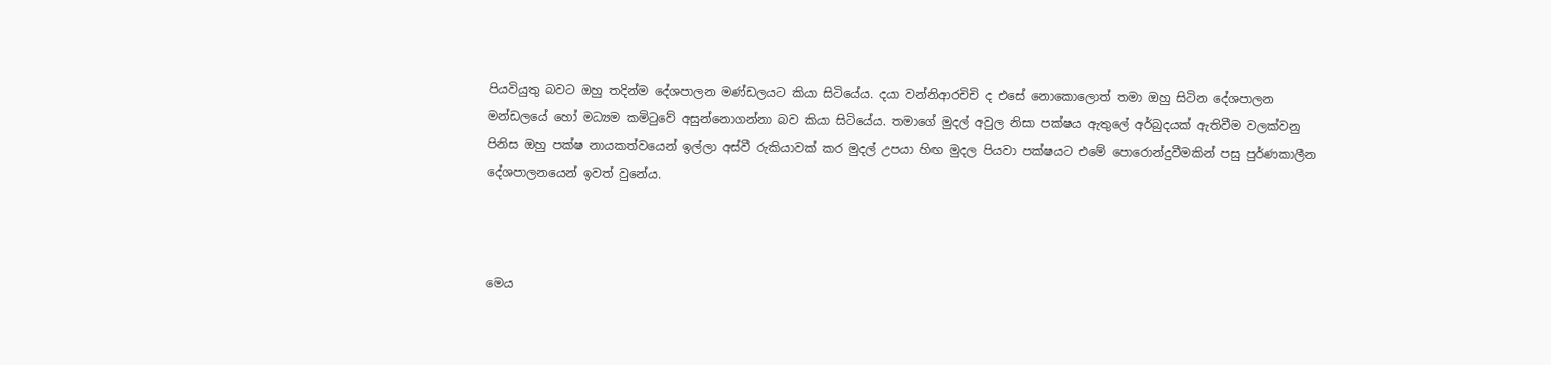පියවියුතු බවට ඔහු තදින්ම දේශපාලන මණ්ඩලයට කියා සිටියේය. දයා වන්නිආරචිචි ද එසේ නොකොලොත් තමා ඔහු සිටින දේශපාලන මන්ඩලයේ හෝ මධ්‍යම කමිටුවේ අසුන්නොගන්නා බව කියා සිටියේය. තමාගේ මුදල් අවුල නිසා පක්ෂය ඇතුලේ අර්බුදයක් ඇතිවීම වලක්වනු පිනිස ඔහු පක්ෂ නායකත්වයෙන් ඉල්ලා අස්වී රුකියාවක් කර මුදල් උපයා හිඟ මුදල පියවා පක්ෂයට එමේ පොරොන්දුවීමකින් පසු පුර්ණකාලීන දේශපාලනයෙන් ඉවත් වුනේය.



මෙය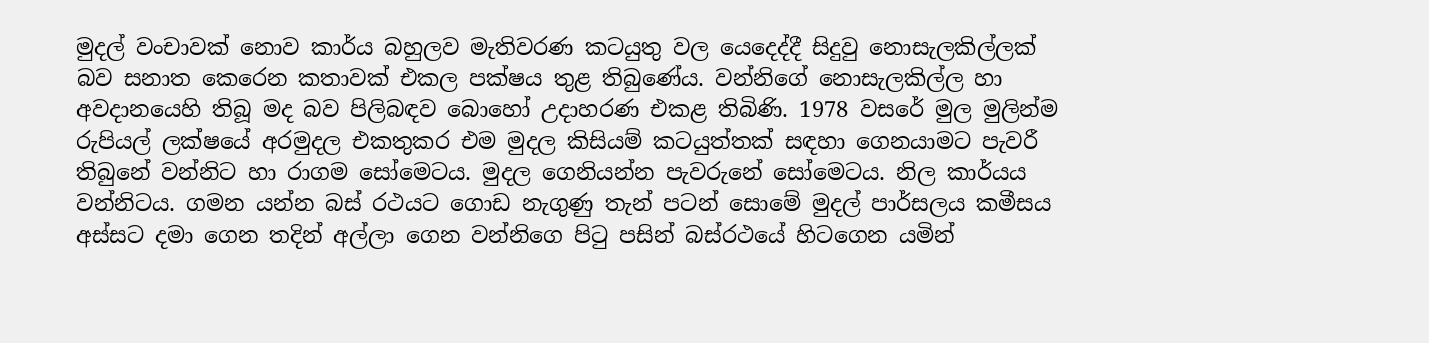මුදල් වංචාවක් නොව කාර්ය බහුලව මැතිවරණ කටයුතු වල යෙදෙද්දී සිදුවු නොසැලකිල්ලක් බව සනාත කෙරෙන කතාවක් එකල පක්ෂය තුළ තිබුණේය. වන්නිගේ නොසැලකිල්ල හා අවදානයෙහි තිබූ මද බව පිලිබඳව බොහෝ උදාහරණ එකළ තිබිණි. 1978 වසරේ මුල මුලින්ම රුපියල් ලක්ෂයේ අරමුදල එකතුකර එම මුදල කිසියම් කටයුත්තක් සඳහා ගෙනයාමට පැවරී තිබුනේ වන්නිට හා රාගම සෝමෙටය. මුදල ගෙනියන්න පැවරුනේ සෝමෙටය. නිල කාර්යය වන්නිටය. ගමන යන්න බස් රථයට ගොඩ නැගුණු තැන් පටන් සොමේ මුදල් පාර්සලය කමීසය අස්සට දමා ගෙන තදින් අල්ලා ගෙන වන්නිගෙ පිටු පසින් බස්රථයේ හිටගෙන යමින්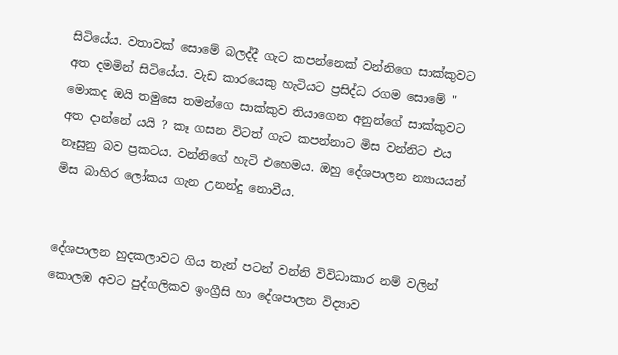සිටියේය. වතාවක් සොමේ බලද්දී ගැට කපන්නෙක් වන්නිගෙ සාක්කුවට අත දමමින් සිටියේය. වැඩ කාරයෙකු හැටියට ප්‍රසිද්ධ රගම සොමේ " මොකද ඔයි තමුසෙ තමන්ගෙ සාක්කුව තියාගෙන අනුන්ගේ සාක්කුවට අත දාන්නේ යයි ? කෑ ගසන විටත් ගැට කපන්නාට මිස වන්නිට එය නෑසුනු බව ප්‍රකටය. වන්නිගේ හැටි එහෙමය. ඔහු දේශපාලන න්‍යායයන් මිස බාහිර ලෝකය ගැන උනන්දු නොවීය.


දේශපාලන හුදකලාවට ගිය තැන් පටන් වන්නි විවිධාකාර නම් වලින් කොලඹ අවට පුද්ගලිකව ඉංග්‍රීසි හා දේශපාලන විද්‍යාව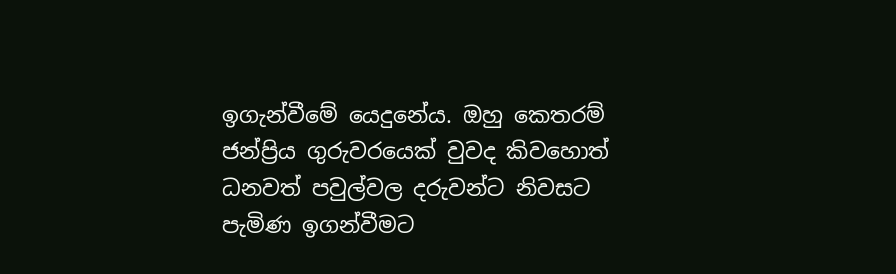ඉගැන්වීමේ යෙදුනේය. ඔහු කෙතරම් ජන්ප්‍රිය ගුරුවරයෙක් වුවද කිවහොත් ධනවත් පවුල්වල දරුවන්ට නිවසට පැමිණ ඉගන්වීමට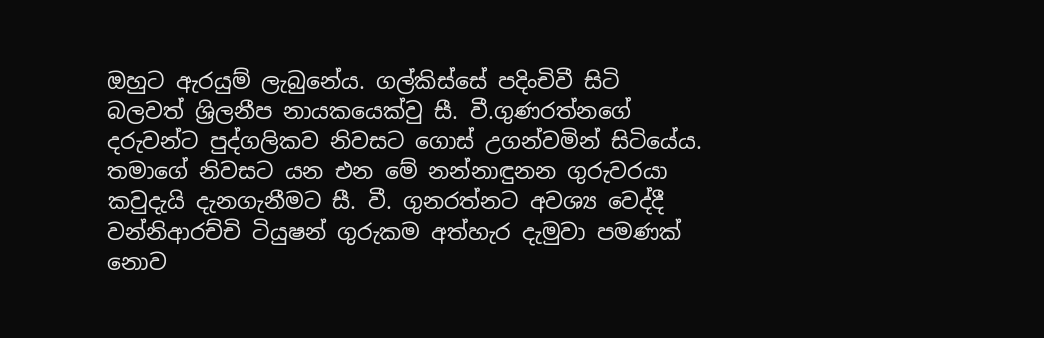ඔහුට ඇරයුම් ලැබුනේය. ගල්කිස්සේ පදිංචිවී සිටි බලවත් ශ්‍රිලනීප නායකයෙක්වු සී. වී.ගුණරත්නගේ දරුවන්ට පුද්ගලිකව නිවසට ගොස් උගන්වමින් සිටියේය. තමාගේ නිවසට යන එන මේ නන්නාඳුනන ගුරුවරයා කවුදැයි දැනගැනීමට සී. වී. ගුනරත්නට අවශ්‍ය වෙද්දී වන්නිආරච්චි ටියුෂන් ගුරුකම අත්හැර දැමුවා පමණක් නොව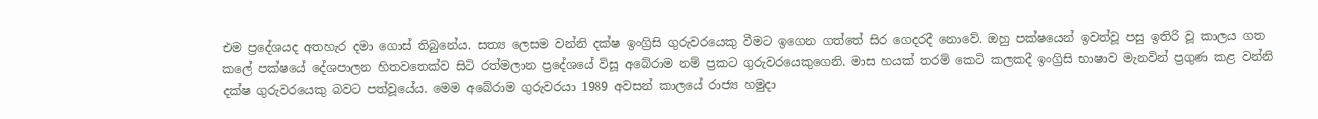එම ප්‍රදේශයද අතහැර දමා ගොස් තිබුනේය. සත්‍ය ලෙසම වන්නි දක්ෂ ඉංග්‍රිසි ගුරුවරයෙකු වීමට ඉගෙන ගත්තේ සිර ගෙදරදී නොවේ. ඔහු පක්ෂයෙන් ඉවත්වූ පසු ඉතිරි වූ කාලය ගත කලේ පක්ෂයේ දේශපාලන හිතවතෙක්ව සිටි රත්මලාන ප්‍රදේශයේ විසූ අබේරාම නම් ප්‍රකට ගුරුවරයෙකුගෙනි. මාස හයක් තරම් කෙටි කලකදී ඉංග්‍රිසි භාෂාව මැනවින් ප්‍රගුණ කළ වන්නි දක්ෂ ගුරුවරයෙකු බවට පත්වූයේය. මෙම අබේරාම ගුරුවරයා 1989 අවසන් කාලයේ රාජ්‍ය හමුදා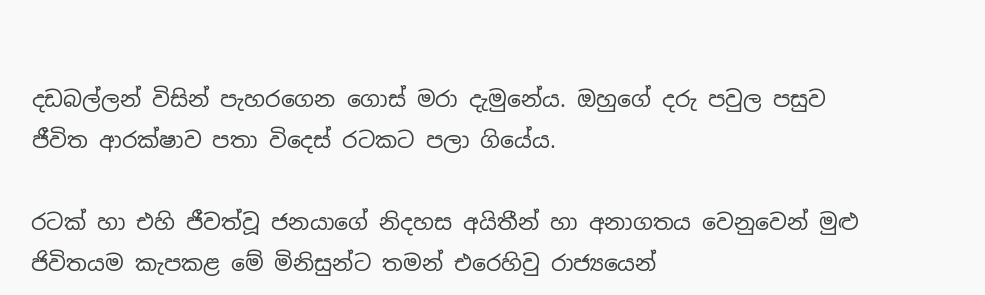දඩබල්ලන් විසින් පැහරගෙන ගොස් මරා දැමුනේය. ඔහුගේ දරු පවුල පසුව ජීවිත ආරක්ෂාව පතා විදෙස් රටකට පලා ගියේය.

රටක් හා එහි ජීවත්වූ ජනයාගේ නිදහස අයිතීන් හා අනාගතය වෙනුවෙන් මුළු ජිවිතයම කැපකළ මේ මිනිසුන්ට තමන් එරෙහිවු රාජ්‍යයෙන්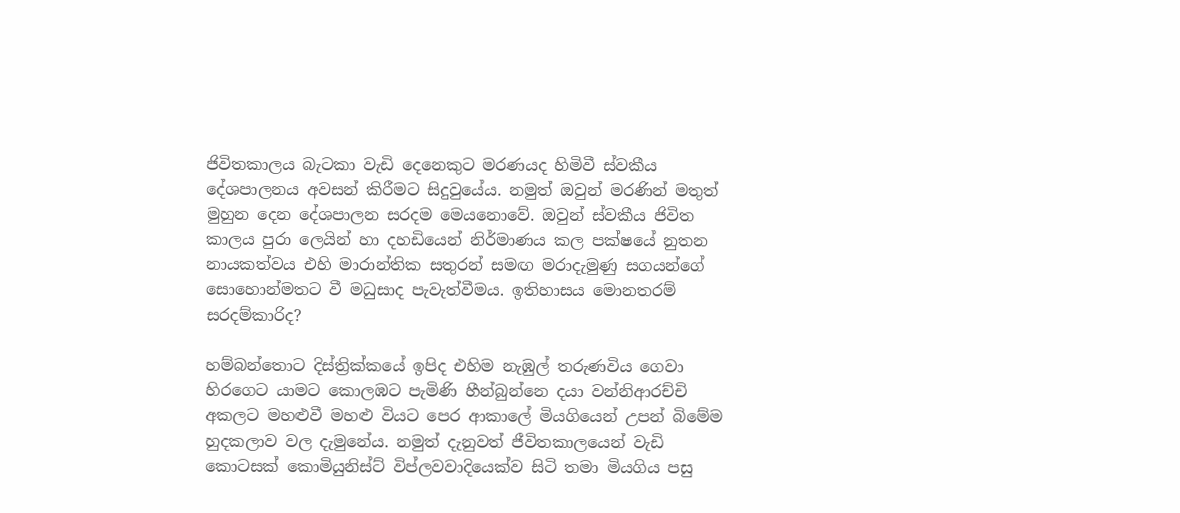ජිවිතකාලය බැටකා වැඩි දෙනෙකුට මරණයද හිමිවී ස්වකීය දේශපාලනය අවසන් කිරීමට සිදුවුයේය. නමුත් ඔවුන් මරණින් මතුත් මුහුන දෙන දේශපාලන සරදම මෙයනොවේ. ඔවුන් ස්වකීය ජිවිත කාලය පුරා ලෙයින් හා දහඩියෙන් නිර්මාණය කල පක්ෂයේ නුතන නායකත්වය එහි මාරාන්තික සතුරන් සමඟ මරාදැමුණු සගයන්ගේ සොහොන්මතට වී මධුසාද පැවැත්වීමය. ඉතිහාසය මොනතරම් සරදම්කාරිද?

හම්බන්තොට දිස්ත්‍රික්කයේ ඉපිද එහිම නැඹුල් තරුණවිය ගෙවා හිරගෙට යාමට කොලඹට පැමිණි හීන්බුන්නෙ දයා වන්නිආරච්චි අකලට මහළුවී මහළු වියට පෙර ආකාලේ මියගියෙන් උපන් බිමේම හුදකලාව වල දැමුනේය. නමුත් දැනුවත් ජීවිතකාලයෙන් වැඩි කොටසක් කොමියුනිස්ට් විප්ලවවාදියෙක්ව සිටි තමා මියගිය පසු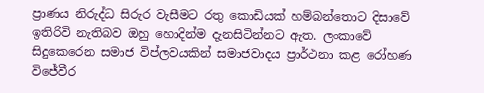ප්‍රාණය නිරුද්ධ සිරුර වැසීමට රතු කොඩියක් හම්බන්තොට දිසාවේ ඉතිරිවි නැතිබව ඔහු හොදින්ම දැනසිටින්නට ඇත. ලංකාවේ සිදුකෙරෙන සමාජ විප්ලවයකින් සමාජවාදය ප්‍රාර්ථනා කළ රෝහණ විජේවීර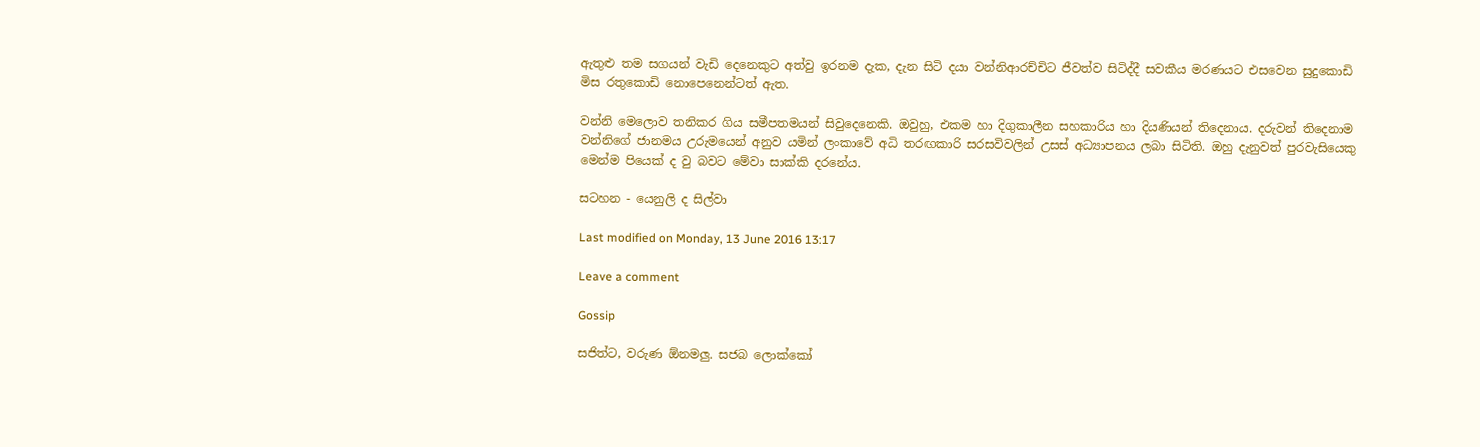ඇතුළු තම සගයන් වැඩි දෙනෙකුට අත්වු ඉරනම දැක, දැන සිටි දයා වන්නිආරච්චිට ජීවත්ව සිටිද්දී සවකීය මරණයට එසවෙන සුදුකොඩි මිස රතුකොඩි නොපෙනෙන්ටත් ඇත.

වන්නි මෙලොව තනිකර ගිය සමීපතමයන් සිවුදෙනෙකි. ඔවුහු, එකම හා දිගුකාලීන සහකාරිය හා දියණියන් තිදෙනාය. දරුවන් තිදෙනාම වන්නිගේ ජානමය උරුමයෙන් අනුව යමින් ලංකාවේ අධි තරඟකාරි සරසවිවලින් උසස් අධ්‍යාපනය ලබා සිටිති. ඔහු දැනුවත් පුරවැසියෙකු මෙන්ම පියෙක් ද වු බවට මේවා සාක්කි දරනේය.

සටහන - යෙනුලි ද සිල්වා

Last modified on Monday, 13 June 2016 13:17

Leave a comment

Gossip

සජිත්ට, වරුණ ඕනමලු. සජබ ලොක්කෝ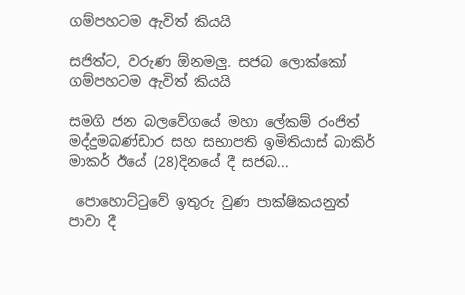ගම්පහටම ඇවිත් කියයි

සජිත්ට, වරුණ ඕනමලු. සජබ ලොක්කෝ ගම්පහටම ඇවිත් කියයි

සමගි ජන බලවේගයේ මහා ලේකම් රංජිත් මද්දුමබණ්ඩාර සහ සභාපති ඉමිතියාස් බාකිර් මාකර් ඊයේ (28)දිනයේ දී සජබ...

 පොහොට්ටුවේ ඉතුරු වුණ පාක්ෂිකයනුත් පාවා දී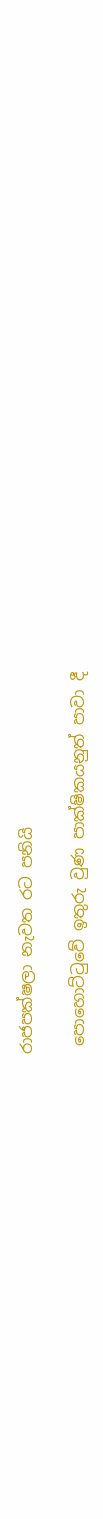රාජපක්ෂලා නැවත රට පනියි

 පොහොට්ටුවේ ඉතුරු වුණ පාක්ෂිකයනුත් පාවා දී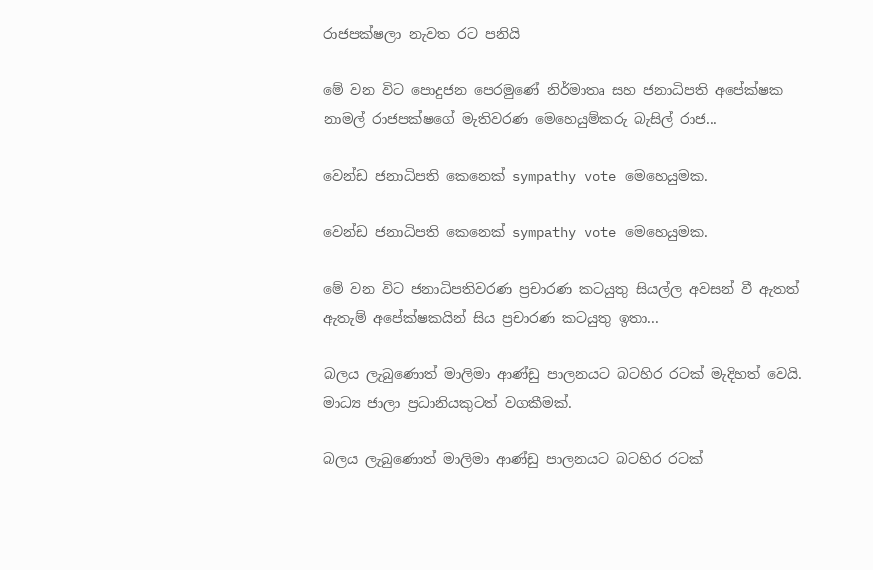රාජපක්ෂලා නැවත රට පනියි

මේ වන විට පොදුජන පෙරමුණේ නිර්මාතෘ සහ ජනාධිපති අපේක්ෂක නාමල් රාජපක්ෂගේ මැතිවරණ මෙහෙයුම්කරු බැසිල් රාජ...

වෙන්ඩ ජනාධිපති කෙනෙක් sympathy vote මෙහෙයුමක.

වෙන්ඩ ජනාධිපති කෙනෙක් sympathy vote මෙහෙයුමක.

මේ වන විට ජනාධිපතිවරණ ප්‍රචාරණ කටයුතු සියල්ල අවසන් වී ඇතත් ඇතැම් අපේක්ෂකයින් සිය ප්‍රචාරණ කටයුතු ඉතා...

බලය ලැබුණොත් මාලිමා ආණ්ඩු පාලනයට බටහිර රටක් මැදිහත් වෙයි. මාධ්‍ය ජාලා ප්‍රධානියකුටත් වගකීමක්.

බලය ලැබුණොත් මාලිමා ආණ්ඩු පාලනයට බටහිර රටක්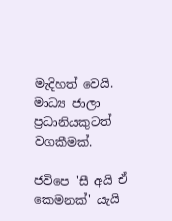මැදිහත් වෙයි. මාධ්‍ය ජාලා ප්‍රධානියකුටත් වගකීමක්.

ජවිපෙ 'සී අයි ඒ කෙමනක්' යැයි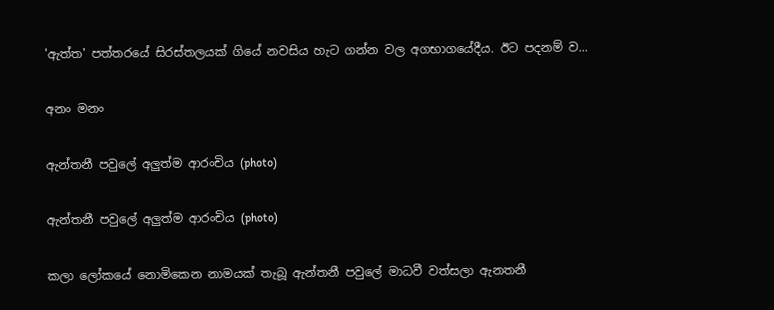'ඇත්ත' පත්තරයේ සිරස්තලයක් ගියේ නවසිය හැට ගන්න වල අගභාගයේදීය. ඊට පදනම් ව...

අනං මනං

ඇන්තනී පවුලේ අලුත්ම ආරංචිය (photo)

ඇන්තනී පවුලේ අලුත්ම ආරංචිය (photo)

කලා ලෝකයේ නොමිකෙන නාමයක් තැබූ ඇන්තනී පවුලේ මාධවී වත්සලා ඇනතනී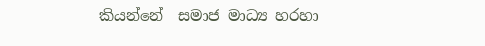කියන්නේ  සමාජ මාධ්‍ය හරහා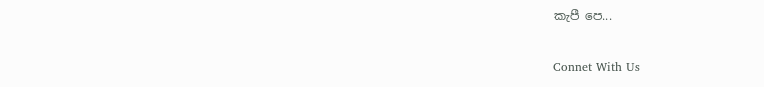කැපී පෙ...

Connet With Us